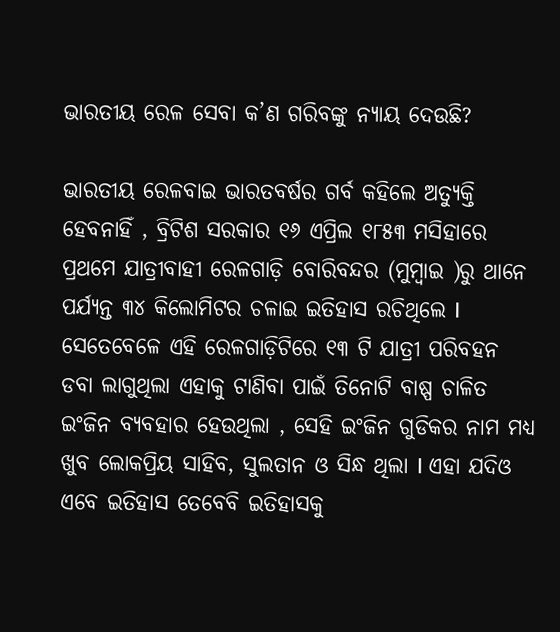ଭାରତୀୟ ରେଳ ସେବା କ’ଣ ଗରିବଙ୍କୁ ନ୍ୟାୟ ଦେଉଛି?

ଭାରତୀୟ ରେଳବାଇ ଭାରତବର୍ଷର ଗର୍ବ କହିଲେ ଅତ୍ୟୁକ୍ତି ହେବନାହିଁ , ବ୍ରିଟିଶ ସରକାର ୧୬ ଏପ୍ରିଲ ୧୮୫୩ ମସିହାରେ ପ୍ରଥମେ ଯାତ୍ରୀବାହୀ ରେଳଗାଡ଼ି ବୋରିବନ୍ଦର (ମୁମ୍ବାଇ )ରୁ ଥାନେ ପର୍ଯ୍ୟନ୍ତ ୩୪ କିଲୋମିଟର ଚଳାଇ ଇତିହାସ ରଚିଥିଲେ I  ସେତେବେଳେ ଏହି ରେଳଗାଡ଼ିଟିରେ ୧୩ ଟି ଯାତ୍ରୀ ପରିବହନ ଡବା ଲାଗୁଥିଲା ଏହାକୁ ଟାଣିବା ପାଇଁ ତିନୋଟି ବାଷ୍ପ ଚାଳିତ ଇଂଜିନ ବ୍ୟବହାର ହେଉଥିଲା , ସେହି ଇଂଜିନ ଗୁଡିକର ନାମ ମଧ୍ୟ ଖୁବ ଲୋକପ୍ରିୟ ସାହିବ, ସୁଲତାନ ଓ ସିନ୍ଧ ଥିଲା I ଏହା ଯଦିଓ ଏବେ ଇତିହାସ ତେବେବି ଇତିହାସକୁ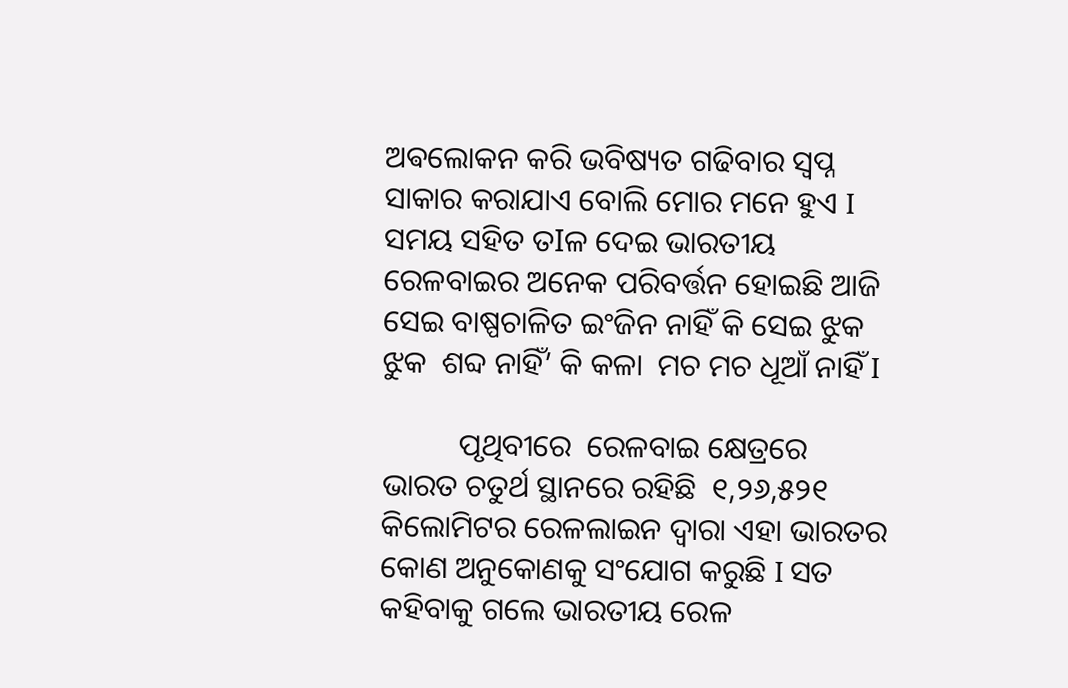ଅଵଲୋକନ କରି ଭବିଷ୍ୟତ ଗଢିବାର ସ୍ବପ୍ନ ସାକାର କରାଯାଏ ବୋଲି ମୋର ମନେ ହୁଏ I  ସମୟ ସହିତ ତIଳ ଦେଇ ଭାରତୀୟ ରେଳବାଇର ଅନେକ ପରିବର୍ତ୍ତନ ହୋଇଛି ଆଜି ସେଇ ବାଷ୍ପଚାଳିତ ଇଂଜିନ ନାହିଁ କି ସେଇ ଝୁକ ଝୁକ  ଶବ୍ଦ ନାହିଁ’ କି କଳା  ମଚ ମଚ ଧୂଆଁ ନାହିଁ I

          ପୃଥିବୀରେ  ରେଳବାଇ କ୍ଷେତ୍ରରେ ଭାରତ ଚତୁର୍ଥ ସ୍ଥାନରେ ରହିଛି  ୧,୨୬,୫୨୧   କିଲୋମିଟର ରେଳଲାଇନ ଦ୍ୱାରା ଏହା ଭାରତର କୋଣ ଅନୁକୋଣକୁ ସଂଯୋଗ କରୁଛି I ସତ କହିବାକୁ ଗଲେ ଭାରତୀୟ ରେଳ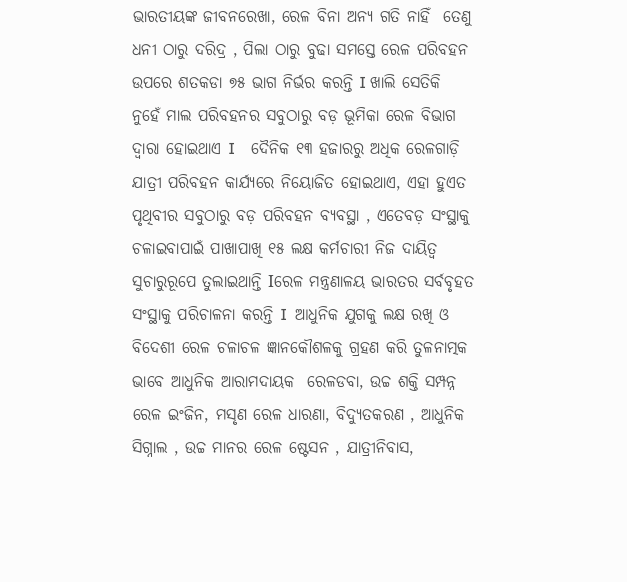ଭାରତୀୟଙ୍କ ଜୀବନରେଖା, ରେଳ ବିନା ଅନ୍ୟ ଗତି ନାହିଁ  ତେଣୁ ଧନୀ ଠାରୁ ଦରିଦ୍ର , ପିଲା ଠାରୁ ବୁଢା ସମସ୍ତେ ରେଳ ପରିବହନ ଉପରେ ଶତକଡା ୭୫ ଭାଗ ନିର୍ଭର କରନ୍ତି I ଖାଲି ସେତିକି ନୁହେଁ ମାଲ ପରିବହନର ସବୁଠାରୁ ବଡ଼ ଭୂମିକା ରେଳ ବିଭାଗ ଦ୍ୱାରା ହୋଇଥାଏ I    ଦୈନିକ ୧୩ ହଜାରରୁ ଅଧିକ ରେଳଗାଡ଼ି ଯାତ୍ରୀ ପରିବହନ କାର୍ଯ୍ୟରେ ନିୟୋଜିତ ହୋଇଥାଏ, ଏହା ହୁଏତ ପୃଥିବୀର ସବୁଠାରୁ ବଡ଼ ପରିବହନ ବ୍ୟବସ୍ଥା , ଏତେବଡ଼ ସଂସ୍ଥାକୁ ଚଳାଇବାପାଇଁ ପାଖାପାଖି ୧୫ ଲକ୍ଷ କର୍ମଚାରୀ ନିଜ ଦାୟିତ୍ୱ ସୁଚାରୁରୂପେ ତୁଲାଇଥାନ୍ତି Iରେଳ ମନ୍ତ୍ରଣାଳୟ ଭାରତର ସର୍ବବୃହତ ସଂସ୍ଥାକୁ ପରିଚାଳନା କରନ୍ତି I  ଆଧୁନିକ ଯୁଗକୁ ଲକ୍ଷ ରଖି ଓ ବିଦେଶୀ ରେଳ ଚଳାଚଳ ଜ୍ଞାନକୌଶଳକୁ ଗ୍ରହଣ କରି ତୁଳନାତ୍ମକ ଭାବେ ଆଧୁନିକ ଆରାମଦାୟକ  ରେଳଡବା, ଉଚ୍ଚ ଶକ୍ତି ସମ୍ପନ୍ନ ରେଳ ଇଂଜିନ, ମସୃଣ ରେଳ ଧାରଣା, ବିଦ୍ୟୁତକରଣ , ଆଧୁନିକ ସିଗ୍ନାଲ , ଉଚ୍ଚ ମାନର ରେଳ ଷ୍ଟେସନ , ଯାତ୍ରୀନିବାସ,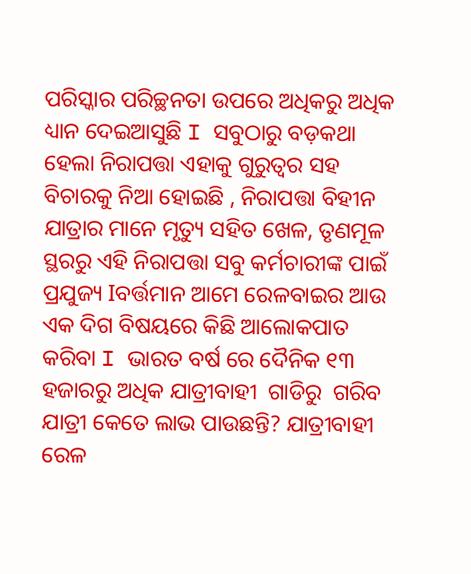ପରିସ୍କାର ପରିଚ୍ଛନତା ଉପରେ ଅଧିକରୁ ଅଧିକ ଧ୍ୟାନ ଦେଇଆସୁଛି I ସବୁଠାରୁ ବଡ଼କଥା ହେଲା ନିରାପତ୍ତା ଏହାକୁ ଗୁରୁତ୍ୱର ସହ ବିଚାରକୁ ନିଆ ହୋଇଛି , ନିରାପତ୍ତା ବିହୀନ ଯାତ୍ରାର ମାନେ ମୃତ୍ୟୁ ସହିତ ଖେଳ, ତୃଣମୂଳ ସ୍ଥରରୁ ଏହି ନିରାପତ୍ତା ସବୁ କର୍ମଚାରୀଙ୍କ ପାଇଁ ପ୍ରଯୁଜ୍ୟ Iବର୍ତ୍ତମାନ ଆମେ ରେଳବାଇର ଆଉ ଏକ ଦିଗ ବିଷୟରେ କିଛି ଆଲୋକପାତ କରିବା I ଭାରତ ବର୍ଷ ରେ ଦୈନିକ ୧୩ ହଜାରରୁ ଅଧିକ ଯାତ୍ରୀବାହୀ  ଗାଡିରୁ  ଗରିବ ଯାତ୍ରୀ କେତେ ଲାଭ ପାଉଛନ୍ତି? ଯାତ୍ରୀବାହୀ ରେଳ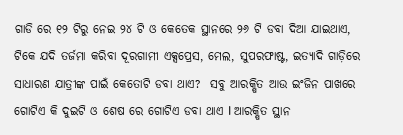ଗାଡି ରେ ୧୨ ଟିରୁ ନେଇ ୨୪ ଟି ଓ କେତେକ ସ୍ଥାନରେ ୨୬ ଟି ଡବା ଦିଆ ଯାଇଥାଏ, ଟିକେ ଯଦି ତର୍ଜମା କରିବା ଦୂରଗାମୀ ଏକ୍ସପ୍ରେସ, ମେଲ, ସୁପରଫାଷ୍ଟ, ଇତ୍ୟାଦି ଗାଡ଼ିରେ ସାଧାରଣ ଯାତ୍ରୀଙ୍କ ପାଇଁ କେତୋଟି ଡବା ଥାଏ?  ସବୁ ଆରକ୍ଷିତ ଆଉ ଇଂଜିନ ପାଖରେ ଗୋଟିଏ କି ଦୁଇଟି ଓ ଶେଷ ରେ ଗୋଟିଏ ଡବା ଥାଏ I ଆରକ୍ଷିତ ସ୍ଥାନ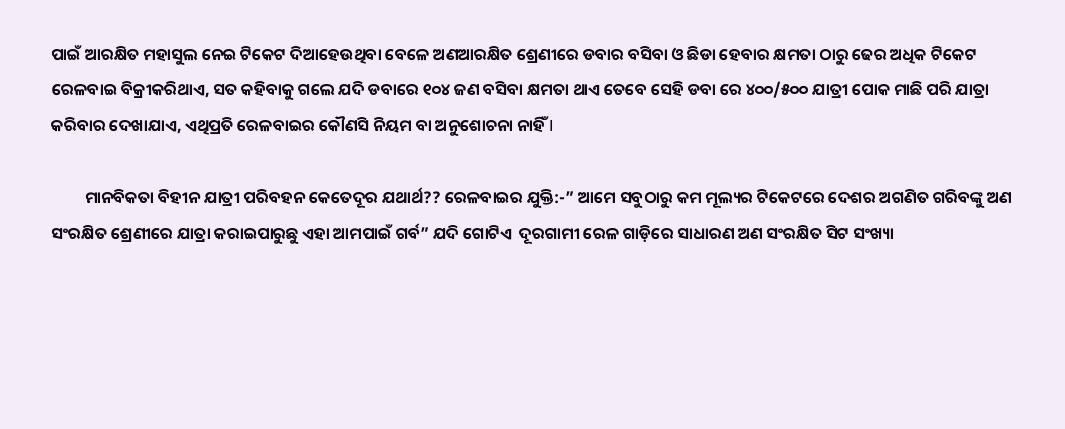ପାଇଁ ଆରକ୍ଷିତ ମହାସୁଲ ନେଇ ଟିକେଟ ଦିଆହେଉଥିବା ବେଳେ ଅଣଆରକ୍ଷିତ ଶ୍ରେଣୀରେ ଡବାର ବସିବା ଓ ଛିଡା ହେବାର କ୍ଷମତା ଠାରୁ ଢେର ଅଧିକ ଟିକେଟ ରେଳବାଇ ବିକ୍ରୀକରିଥାଏ, ସତ କହିବାକୁ ଗଲେ ଯଦି ଡବାରେ ୧୦୪ ଜଣ ବସିବା କ୍ଷମତା ଥାଏ ତେବେ ସେହି ଡବା ରେ ୪୦୦/୫୦୦ ଯାତ୍ରୀ ପୋକ ମାଛି ପରି ଯାତ୍ରା କରିବାର ଦେଖାଯାଏ, ଏଥିପ୍ରତି ରେଳବାଇର କୌଣସି ନିୟମ ବା ଅନୁଶୋଚନା ନାହିଁ I

         ମାନବିକତା ବିହୀନ ଯାତ୍ରୀ ପରିବହନ କେତେଦୂର ଯଥାର୍ଥ?? ରେଳବାଇର ଯୁକ୍ତି:-” ଆମେ ସବୁଠାରୁ କମ ମୂଲ୍ୟର ଟିକେଟରେ ଦେଶର ଅଗଣିତ ଗରିବଙ୍କୁ ଅଣ ସଂରକ୍ଷିତ ଶ୍ରେଣୀରେ ଯାତ୍ରା କରାଇପାରୁଛୁ ଏହା ଆମପାଇଁ ଗର୍ବ” ଯଦି ଗୋଟିଏ  ଦୂରଗାମୀ ରେଳ ଗାଡ଼ିରେ ସାଧାରଣ ଅଣ ସଂରକ୍ଷିତ ସିଟ ସଂଖ୍ୟା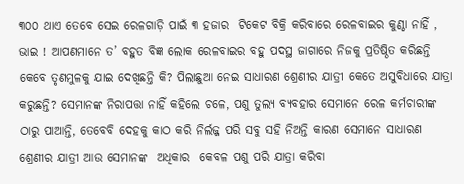୩୦୦ ଥାଏ ତେବେ ସେଇ ରେଳଗାଡ଼ି ପାଇଁ ୩ ହଜାର  ଟିକେଟ ବିକ୍ରି କରିବାରେ ରେଳବାଇର କୁଣ୍ଠା ନାହିଁ , ଭାଇ ! ଆପଣମାନେ ତ’ ବହୁତ ବିଜ୍ଞ ଲୋକ ରେଳବାଇର ବହୁ ପଦସ୍ଥ ଜାଗାରେ ନିଜକୁ ପ୍ରତିଷ୍ଠିତ କରିଛନ୍ତି କେବେ ତୃଣମୁଳକୁ ଯାଇ ଦେଖିଛନ୍ତି କି? ପିଲାଛୁଆ ନେଇ ସାଧାରଣ ଶ୍ରେଣୀର ଯାତ୍ରୀ କେତେ ଅସୁବିଧାରେ ଯାତ୍ରା କରୁଛନ୍ତି? ସେମାନଙ୍କ ନିରାପତ୍ତା ନାହିଁ କହିଲେ ଚଳେ, ପଶୁ ତୁଲ୍ୟ ବ୍ୟବହାର ସେମାନେ ରେଳ କର୍ମଚାରୀଙ୍କ ଠାରୁ ପାଆନ୍ତି, ତେବେବି ଦେହକୁ କାଠ କରି ନିର୍ଲଜ୍ଜ ପରି ସବୁ ସହି ନିଅନ୍ତି କାରଣ ସେମାନେ ସାଧାରଣ ଶ୍ରେଣୀର ଯାତ୍ରୀ ଆଉ ସେମାନଙ୍କ  ଅଧିକାର  କେବଳ ପଶୁ ପରି ଯାତ୍ରା କରିବା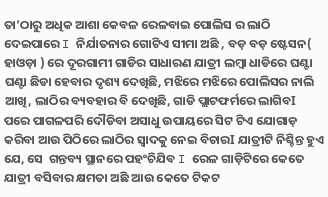ତା’ଠାରୁ ଅଧିକ ଆଶା କେବଳ ରେଳବାଇ ପୋଲିସ ର ଲାଠି ଦେଇପାରେ I ନିର୍ଯାତନାର ଗୋଟିଏ ସୀମା ଅଛି , ବଡ଼ ବଡ଼ ଷ୍ଟେସନ( ହାଓଡ଼ା ) ରେ ଦୂରଗାମୀ ଗାଡିର ସାଧାରଣ ଯାତ୍ରୀ ଲମ୍ବା ଧାଡିରେ ଘଣ୍ଟା ଘଣ୍ଟା ଛିଡା ହେବାର ଦୃଶ୍ୟ ଦେଖିଛି, ମଝିରେ ମଝିରେ ପୋଲିସର ନାଲି ଆଖି, ଲାଠିର ବ୍ୟବହାର ବି ଦେଖିଛି, ଗାଡି ପ୍ଲାଟଫର୍ମରେ ଲାଗିବI ପରେ ପାଗଳପରି ଦୌଡିବା ଅସାଧୁ ଉପାୟରେ ସିଟ ଟିଏ ଯୋଗାଡ଼ କରିବା ଆଉ ପିଠିରେ ଲାଠିର ସ୍ୱାଦକୁ ନେଇ ବିଚାରI ଯାତ୍ରୀଟି ନିଶ୍ଚିନ୍ତ ହୁଏ ଯେ, ସେ  ଗନ୍ତବ୍ୟ ସ୍ଥାନରେ ପହଂଚିଯିବ I ରେଳ ଗାଡ଼ିଟିରେ କେତେ ଯାତ୍ରୀ ବସିବାର କ୍ଷମତା ଅଛି ଆଉ କେତେ ଟିକଟ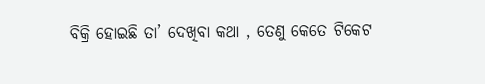ବିକ୍ରି ହୋଇଛି ତା’ ଦେଖିବା କଥା , ତେଣୁ କେତେ ଟିକେଟ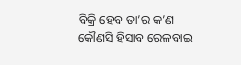ବିକ୍ରି ହେବ ତା’ର କ’ଣ କୌଣସି ହିସାବ ରେଳବାଇ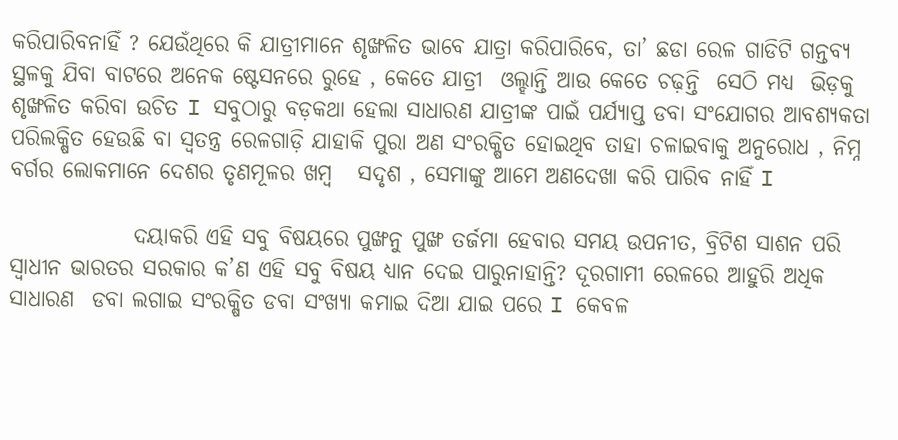କରିପାରିବନାହିଁ ? ଯେଉଁଥିରେ କି ଯାତ୍ରୀମାନେ ଶୃଙ୍ଖଳିତ ଭାବେ ଯାତ୍ରା କରିପାରିବେ, ତା’ ଛଡା ରେଳ ଗାଡିଟି ଗନ୍ତବ୍ୟ ସ୍ଥଳକୁ ଯିବା ବାଟରେ ଅନେକ ଷ୍ଟେସନରେ ରୁହେ , କେତେ ଯାତ୍ରୀ  ଓଲ୍ହାନ୍ତି ଆଉ କେତେ ଚଢ଼ନ୍ତି  ସେଠି ମଧ୍ୟ  ଭିଡ଼କୁ ଶୃଙ୍ଖଳିତ କରିବା ଉଚିତ I ସବୁଠାରୁ ବଡ଼କଥା ହେଲା ସାଧାରଣ ଯାତ୍ରୀଙ୍କ ପାଇଁ ପର୍ଯ୍ୟାପ୍ତ ଡବା ସଂଯୋଗର ଆବଶ୍ୟକତା ପରିଲକ୍ଷିତ ହେଉଛି ବା ସ୍ୱତନ୍ତ୍ର ରେଳଗାଡ଼ି ଯାହାକି ପୁରା ଅଣ ସଂରକ୍ଷିତ ହୋଇଥିବ ତାହା ଚଳାଇବାକୁ ଅନୁରୋଧ , ନିମ୍ନ ବର୍ଗର ଲୋକମାନେ ଦେଶର ତୃଣମୂଳର ଖମ୍ବ   ସଦୃଶ , ସେମାଙ୍କୁ ଆମେ ଅଣଦେଖା କରି ପାରିବ ନାହିଁ I

              ଦୟାକରି ଏହି ସବୁ ବିଷୟରେ ପୁଙ୍ଖନୁ ପୁଙ୍ଖ ତର୍ଜମା ହେବାର ସମୟ ଉପନୀତ, ବ୍ରିଟିଶ ସାଶନ ପରି ସ୍ୱାଧୀନ ଭାରତର ସରକାର କ’ଣ ଏହି ସବୁ ବିଷୟ ଧ୍ୟାନ ଦେଇ ପାରୁନାହାନ୍ତି? ଦୂରଗାମୀ ରେଳରେ ଆହୁରି ଅଧିକ ସାଧାରଣ  ଡବା ଲଗାଇ ସଂରକ୍ଷିତ ଡବା ସଂଖ୍ୟା କମାଇ ଦିଆ ଯାଇ ପରେ I କେବଳ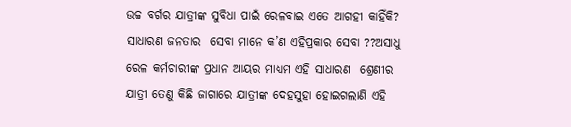ଉଚ୍ଚ ବର୍ଗର ଯାତ୍ରୀଙ୍କ ସୁବିଧା ପାଇଁ ରେଳବାଇ ଏତେ ଆଗହୀ କାହିଁକି? ସାଧାରଣ ଜନତାର  ସେବା ମାନେ କ’ଣ ଏହିପ୍ରକାର ସେବା ??ଅସାଧୁ ରେଳ କର୍ମଚାରୀଙ୍କ ପ୍ରଧାନ ଆୟର ମାଧ୍ୟମ ଏହି ସାଧାରଣ  ଶ୍ରେଣୀର ଯାତ୍ରୀ ତେଣୁ କିଛି ଜାଗାରେ ଯାତ୍ରୀଙ୍କ ଦେହସୁହା ହୋଇଗଲାଣି ଏହି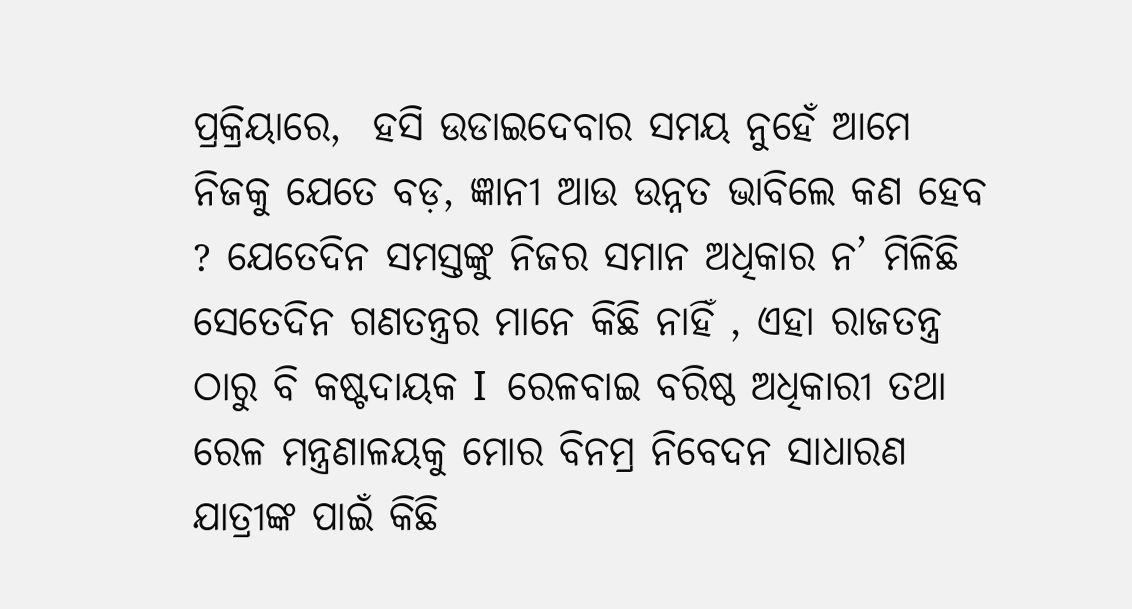ପ୍ରକ୍ରିୟାରେ,  ହସି ଉଡାଇଦେବାର ସମୟ ନୁହେଁ ଆମେ ନିଜକୁ ଯେତେ ବଡ଼, ଜ୍ଞାନୀ ଆଉ ଉନ୍ନତ ଭାବିଲେ କଣ ହେବ ? ଯେତେଦିନ ସମସ୍ତଙ୍କୁ ନିଜର ସମାନ ଅଧିକାର ନ’ ମିଳିଛି ସେତେଦିନ ଗଣତନ୍ତ୍ରର ମାନେ କିଛି ନାହିଁ , ଏହା ରାଜତନ୍ତ୍ର ଠାରୁ ବି କଷ୍ଟଦାୟକ I  ରେଳବାଇ ବରିଷ୍ଠ ଅଧିକାରୀ ତଥା ରେଳ ମନ୍ତ୍ରଣାଳୟକୁ ମୋର ବିନମ୍ର ନିବେଦନ ସାଧାରଣ ଯାତ୍ରୀଙ୍କ ପାଇଁ କିଛି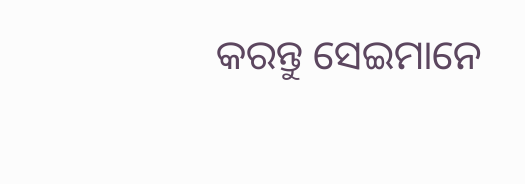କରନ୍ତୁ ସେଇମାନେ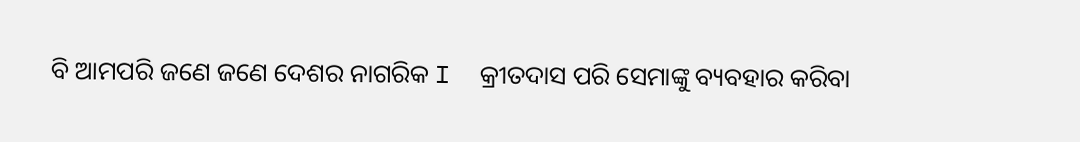ବି ଆମପରି ଜଣେ ଜଣେ ଦେଶର ନାଗରିକ I  କ୍ରୀତଦାସ ପରି ସେମାଙ୍କୁ ବ୍ୟବହାର କରିବା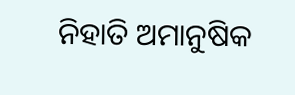ନିହାତି ଅମାନୁଷିକ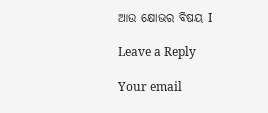ଆଉ କ୍ଷୋଭର ବିଷୟ I

Leave a Reply

Your email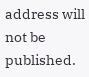address will not be published.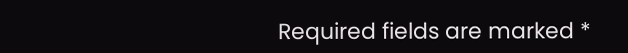Required fields are marked *